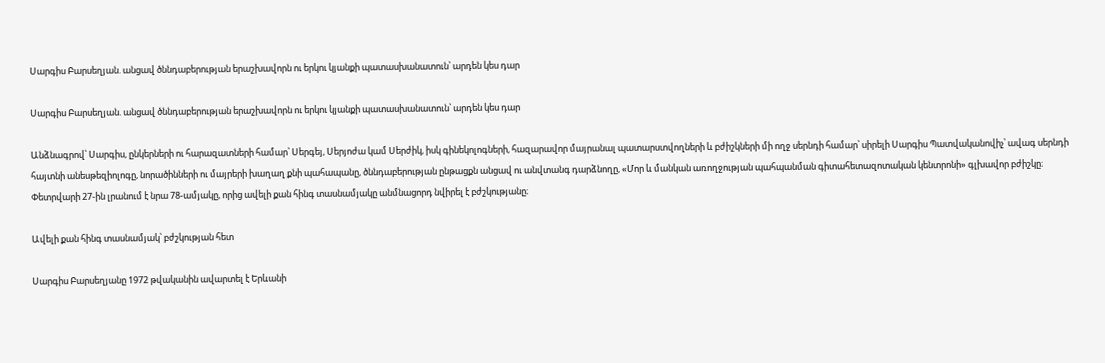Սարգիս Բարսեղյան. անցավ ծննդաբերության երաշխավորն ու երկու կյանքի պատասխանատուն՝ արդեն կես դար

Սարգիս Բարսեղյան. անցավ ծննդաբերության երաշխավորն ու երկու կյանքի պատասխանատուն՝ արդեն կես դար

Անձնագրով՝ Սարգիս, ընկերների ու հարազատների համար՝ Սերգեյ, Սերյոժա կամ Սերժիկ, իսկ գինեկոլոգների, հազարավոր մայրանալ պատարստվողների և բժիշկների մի ողջ սերնդի համար՝ սիրելի Սարգիս Պատվականովիչ՝ ավագ սերնդի հայտնի անեսթեզիոլոգը, նորածինների ու մայրերի խաղաղ քնի պահապանը, ծննդաբերության ընթացքն անցավ ու անվտանգ դարձնողը, «Մոր և մանկան առողջության պահպանման գիտահետազոտական կենտրոնի» գլխավոր բժիշկը։ Փետրվարի 27-ին լրանում է նրա 78-ամյակը, որից ավելի քան հինգ տասնամյակը անմնացորդ նվիրել է բժշկությանը։

Ավելի քան հինգ տասնամյակ՝ բժշկության հետ

Սարգիս Բարսեղյանը 1972 թվականին ավարտել է Երևանի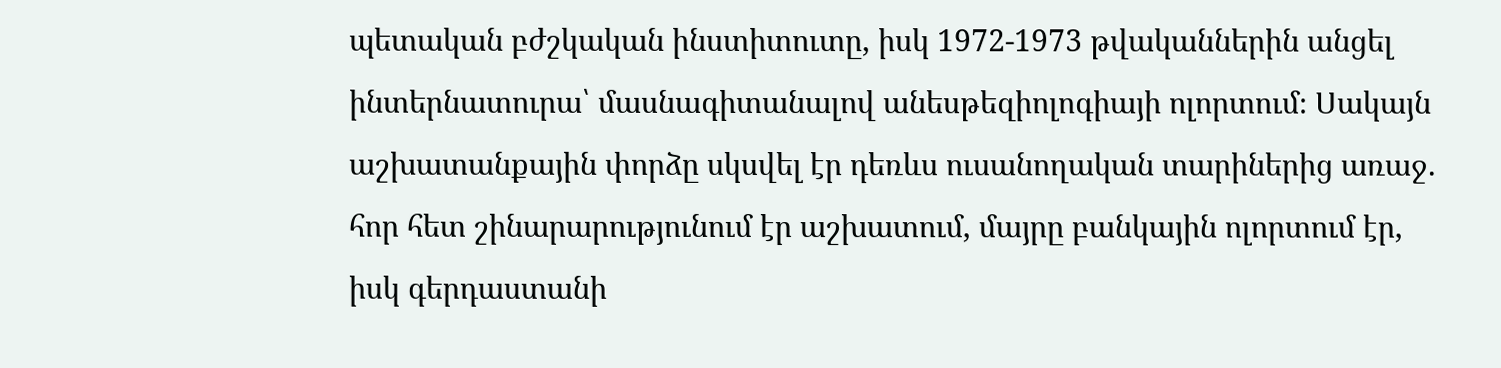պետական բժշկական ինստիտուտը, իսկ 1972-1973 թվականներին անցել ինտերնատուրա՝ մասնագիտանալով անեսթեզիոլոգիայի ոլորտում։ Սակայն աշխատանքային փորձը սկսվել էր դեռևս ուսանողական տարիներից առաջ. հոր հետ շինարարությունում էր աշխատում, մայրը բանկային ոլորտում էր, իսկ գերդաստանի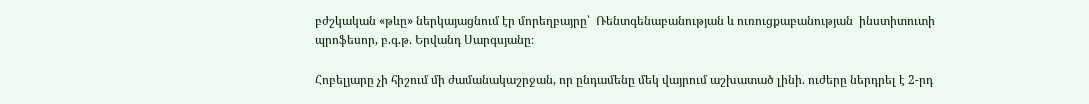բժշկական «թևը» ներկայացնում էր մորեղբայրը՝  Ռենտգենաբանության և ուռուցքաբանության  ինստիտուտի պրոֆեսոր, բ.գ.թ. Երվանդ Սարգսյանը։

Հոբելյարը չի հիշում մի ժամանակաշրջան, որ ընդամենը մեկ վայրում աշխատած լինի. ուժերը ներդրել է 2-րդ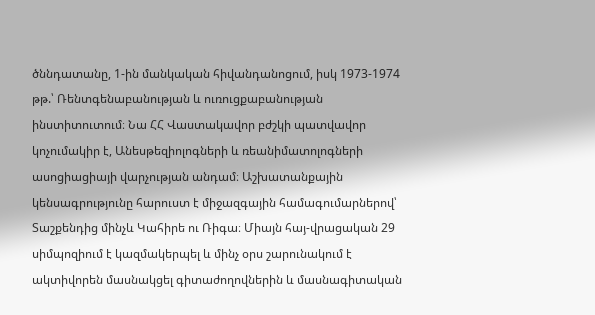ծննդատանը, 1-ին մանկական հիվանդանոցում, իսկ 1973-1974 թթ.՝ Ռենտգենաբանության և ուռուցքաբանության ինստիտուտում։ Նա ՀՀ Վաստակավոր բժշկի պատվավոր կոչումակիր է, Անեսթեզիոլոգների և ռեանիմատոլոգների ասոցիացիայի վարչության անդամ։ Աշխատանքային կենսագրությունը հարուստ է միջազգային համագումարներով՝ Տաշքենդից մինչև Կահիրե ու Ռիգա։ Միայն հայ-վրացական 29 սիմպոզիում է կազմակերպել և մինչ օրս շարունակում է ակտիվորեն մասնակցել գիտաժողովներին և մասնագիտական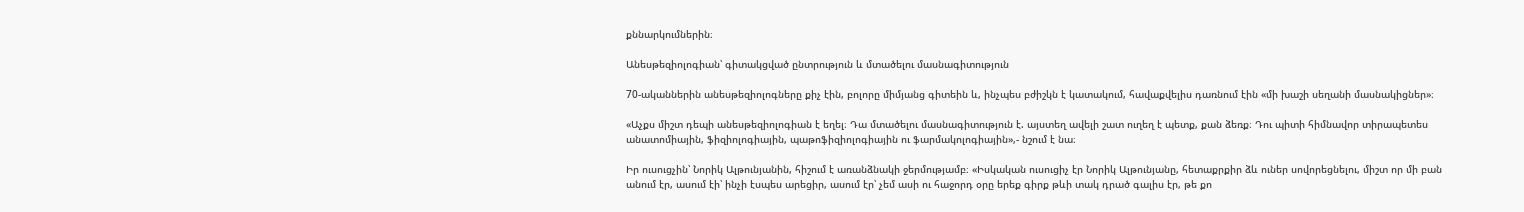քննարկումներին։

Անեսթեզիոլոգիան՝ գիտակցված ընտրություն և մտածելու մասնագիտություն

70-ականներին անեսթեզիոլոգները քիչ էին, բոլորը միմյանց գիտեին և, ինչպես բժիշկն է կատակում, հավաքվելիս դառնում էին «մի խաշի սեղանի մասնակիցներ»։

«Աչքս միշտ դեպի անեսթեզիոլոգիան է եղել։ Դա մտածելու մասնագիտություն է. այստեղ ավելի շատ ուղեղ է պետք, քան ձեռք։ Դու պիտի հիմնավոր տիրապետես անատոմիային, ֆիզիոլոգիային, պաթոֆիզիոլոգիային ու ֆարմակոլոգիային»,- նշում է նա։

Իր ուսուցչին՝ Նորիկ Ալթունյանին, հիշում է առանձնակի ջերմությամբ։ «Իսկական ուսուցիչ էր Նորիկ Ալթունյանը, հետաքրքիր ձև ուներ սովորեցնելու, միշտ որ մի բան անում էր, ասում էի՝ ինչի էսպես արեցիր, ասում էր՝ չեմ ասի ու հաջորդ օրը երեք գիրք թևի տակ դրած գալիս էր, թե քո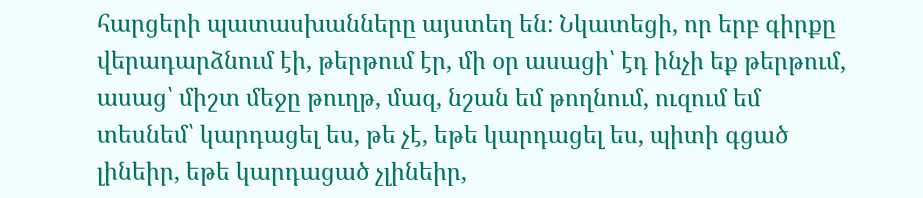հարցերի պատասխանները այստեղ են։ Նկատեցի, որ երբ գիրքը վերադարձնում էի, թերթում էր, մի օր ասացի՝ էդ ինչի եք թերթում, ասաց՝ միշտ մեջը թուղթ, մազ, նշան եմ թողնում, ուզում եմ տեսնեմ՝ կարդացել ես, թե չէ, եթե կարդացել ես, պիտի գցած լինեիր, եթե կարդացած չլինեիր,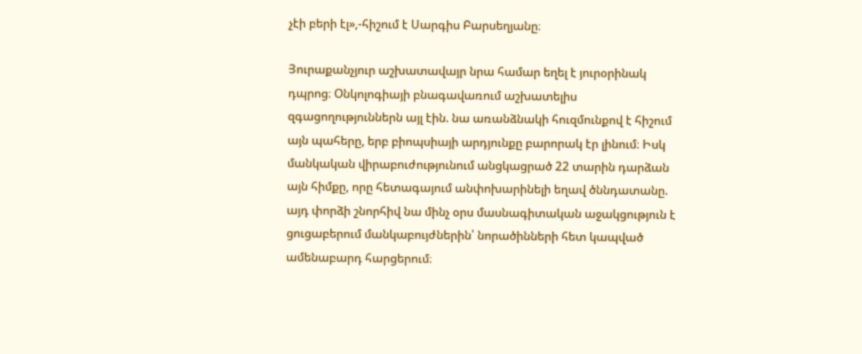չէի բերի էլ»,-հիշում է Սարգիս Բարսեղյանը։

Յուրաքանչյուր աշխատավայր նրա համար եղել է յուրօրինակ դպրոց։ Օնկոլոգիայի բնագավառում աշխատելիս զգացողություններն այլ էին. նա առանձնակի հուզմունքով է հիշում այն պահերը, երբ բիոպսիայի արդյունքը բարորակ էր լինում։ Իսկ մանկական վիրաբուժությունում անցկացրած 22 տարին դարձան այն հիմքը, որը հետագայում անփոխարինելի եղավ ծննդատանը. այդ փորձի շնորհիվ նա մինչ օրս մասնագիտական աջակցություն է ցուցաբերում մանկաբույժներին՝ նորածինների հետ կապված ամենաբարդ հարցերում։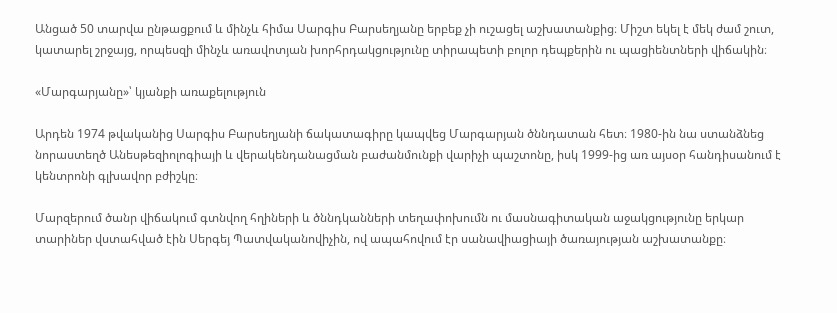Անցած 50 տարվա ընթացքում և մինչև հիմա Սարգիս Բարսեղյանը երբեք չի ուշացել աշխատանքից։ Միշտ եկել է մեկ ժամ շուտ, կատարել շրջայց, որպեսզի մինչև առավոտյան խորհրդակցությունը տիրապետի բոլոր դեպքերին ու պացիենտների վիճակին։

«Մարգարյանը»՝ կյանքի առաքելություն

Արդեն 1974 թվականից Սարգիս Բարսեղյանի ճակատագիրը կապվեց Մարգարյան ծննդատան հետ։ 1980-ին նա ստանձնեց նորաստեղծ Անեսթեզիոլոգիայի և վերակենդանացման բաժանմունքի վարիչի պաշտոնը, իսկ 1999-ից առ այսօր հանդիսանում է կենտրոնի գլխավոր բժիշկը։

Մարզերում ծանր վիճակում գտնվող հղիների և ծննդկանների տեղափոխումն ու մասնագիտական աջակցությունը երկար տարիներ վստահված էին Սերգեյ Պատվականովիչին, ով ապահովում էր սանավիացիայի ծառայության աշխատանքը։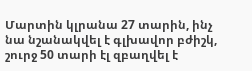Մարտին կլրանա 27 տարին, ինչ նա նշանակվել է գլխավոր բժիշկ, շուրջ 50 տարի էլ զբաղվել է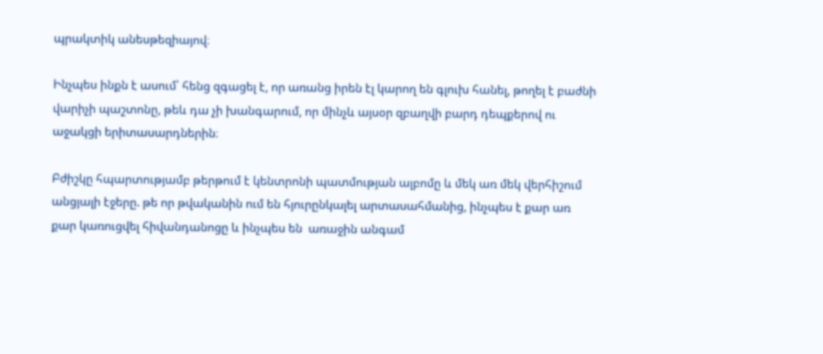պրակտիկ անեսթեզիայով։

Ինչպես ինքն է ասում՝ հենց զգացել է, որ առանց իրեն էլ կարող են գլուխ հանել, թողել է բաժնի վարիչի պաշտոնը, թեև դա չի խանգարում, որ մինչև այսօր զբաղվի բարդ դեպքերով ու աջակցի երիտասարդներին։

Բժիշկը հպարտությամբ թերթում է կենտրոնի պատմության ալբոմը և մեկ առ մեկ վերհիշում անցյալի էջերը. թե որ թվականին ում են հյուրընկալել արտասահմանից, ինչպես է քար առ քար կառուցվել հիվանդանոցը և ինչպես են  առաջին անգամ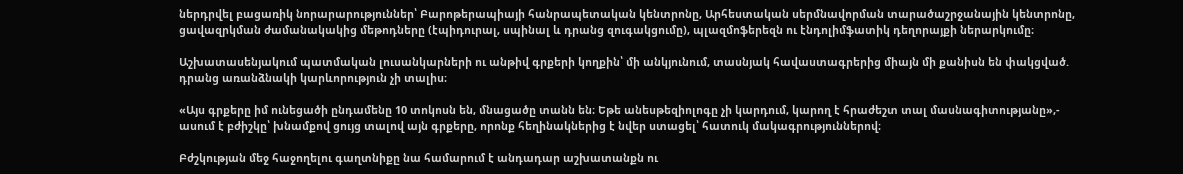ներդրվել բացառիկ նորարարություններ՝ Բարոթերապիայի հանրապետական կենտրոնը, Արհեստական սերմնավորման տարածաշրջանային կենտրոնը, ցավազրկման ժամանակակից մեթոդները (էպիդուրալ, սպինալ և դրանց զուգակցումը), պլազմոֆերեզն ու էնդոլիմֆատիկ դեղորայքի ներարկումը։

Աշխատասենյակում պատմական լուսանկարների ու անթիվ գրքերի կողքին՝ մի անկյունում, տասնյակ հավաստագրերից միայն մի քանիսն են փակցված. դրանց առանձնակի կարևորություն չի տալիս։

«Այս գրքերը իմ ունեցածի ընդամենը 10 տոկոսն են, մնացածը տանն են։ Եթե անեսթեզիոլոգը չի կարդում, կարող է հրաժեշտ տալ մասնագիտությանը»,- ասում է բժիշկը՝ խնամքով ցույց տալով այն գրքերը, որոնք հեղինակներից է նվեր ստացել՝ հատուկ մակագրություններով։

Բժշկության մեջ հաջողելու գաղտնիքը նա համարում է անդադար աշխատանքն ու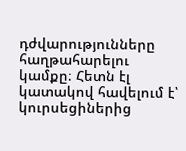դժվարությունները հաղթահարելու կամքը։ Հետն էլ կատակով հավելում է՝ կուրսեցիներից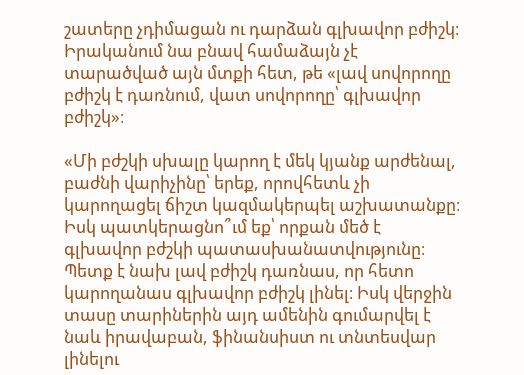շատերը չդիմացան ու դարձան գլխավոր բժիշկ։ Իրականում նա բնավ համաձայն չէ տարածված այն մտքի հետ, թե «լավ սովորողը բժիշկ է դառնում, վատ սովորողը՝ գլխավոր բժիշկ»։

«Մի բժշկի սխալը կարող է մեկ կյանք արժենալ, բաժնի վարիչինը՝ երեք, որովհետև չի կարողացել ճիշտ կազմակերպել աշխատանքը։ Իսկ պատկերացնո՞ւմ եք՝ որքան մեծ է գլխավոր բժշկի պատասխանատվությունը։ Պետք է նախ լավ բժիշկ դառնաս, որ հետո կարողանաս գլխավոր բժիշկ լինել։ Իսկ վերջին տասը տարիներին այդ ամենին գումարվել է նաև իրավաբան, ֆինանսիստ ու տնտեսվար լինելու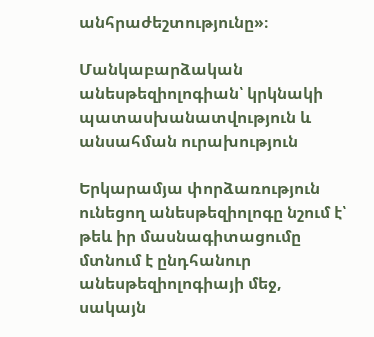անհրաժեշտությունը»։

Մանկաբարձական անեսթեզիոլոգիան՝ կրկնակի պատասխանատվություն և անսահման ուրախություն

Երկարամյա փորձառություն ունեցող անեսթեզիոլոգը նշում է՝ թեև իր մասնագիտացումը մտնում է ընդհանուր անեսթեզիոլոգիայի մեջ, սակայն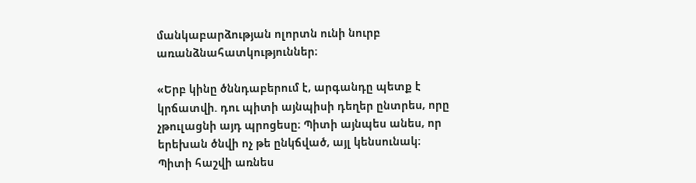մանկաբարձության ոլորտն ունի նուրբ առանձնահատկություններ։

«Երբ կինը ծննդաբերում է, արգանդը պետք է կրճատվի. դու պիտի այնպիսի դեղեր ընտրես, որը չթուլացնի այդ պրոցեսը։ Պիտի այնպես անես, որ երեխան ծնվի ոչ թե ընկճված, այլ կենսունակ։ Պիտի հաշվի առնես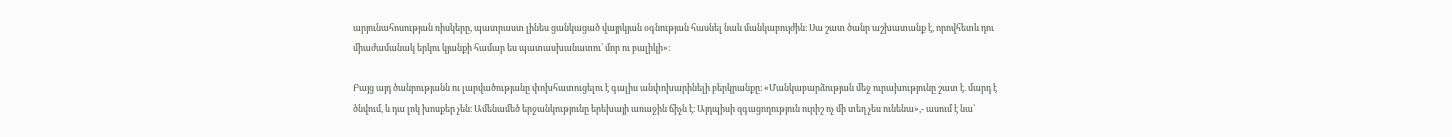արյունահոսության ռիսկերը, պատրաստ լինես ցանկացած վայրկյան օգնության հասնել նաև մանկաբույժին։ Սա շատ ծանր աշխատանք է, որովհետև դու միաժամանակ երկու կյանքի համար ես պատասխանատու՝ մոր ու բալիկի»։

Բայց այդ ծանրությանն ու լարվածությանը փոխհատուցելու է գալիս անփոխարինելի բերկրանքը։ «Մանկաբարձության մեջ ուրախությունը շատ է. մարդ է ծնվում, և դա լոկ խոսքեր չեն։ Ամենամեծ երջանկությունը երեխայի առաջին ճիչն է։ Այդպիսի զգացողություն ուրիշ ոչ մի տեղ չես ունենա»,- ասում է նա՝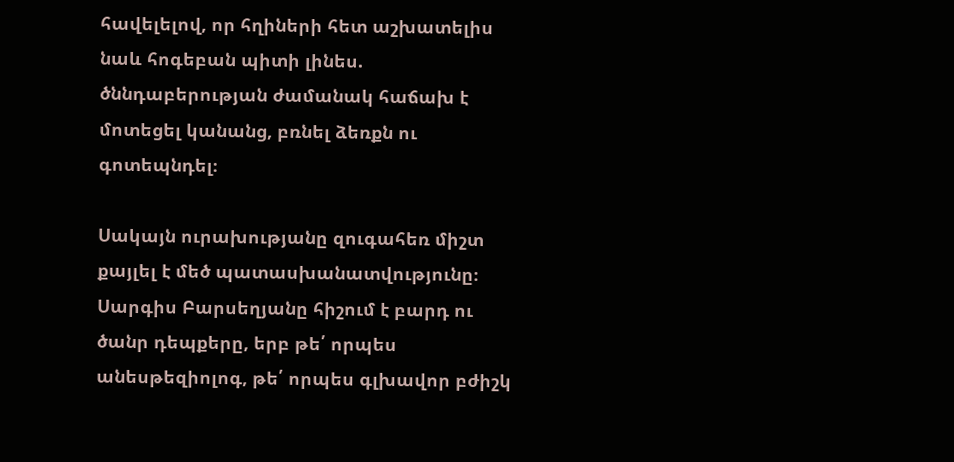հավելելով, որ հղիների հետ աշխատելիս նաև հոգեբան պիտի լինես. ծննդաբերության ժամանակ հաճախ է մոտեցել կանանց, բռնել ձեռքն ու գոտեպնդել։

Սակայն ուրախությանը զուգահեռ միշտ քայլել է մեծ պատասխանատվությունը։ Սարգիս Բարսեղյանը հիշում է բարդ ու ծանր դեպքերը, երբ թե՛ որպես անեսթեզիոլոգ, թե՛ որպես գլխավոր բժիշկ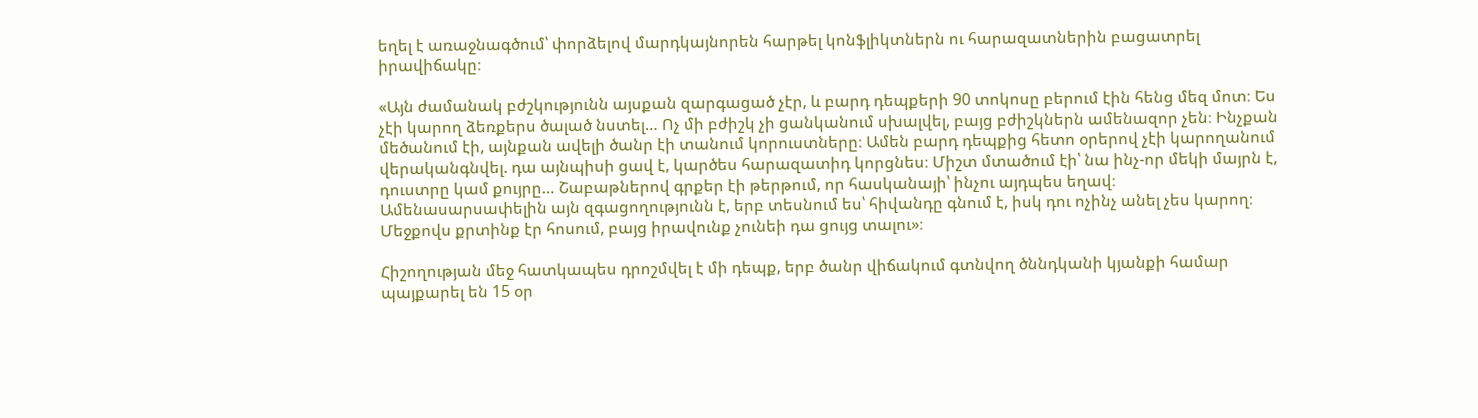եղել է առաջնագծում՝ փորձելով մարդկայնորեն հարթել կոնֆլիկտներն ու հարազատներին բացատրել իրավիճակը։

«Այն ժամանակ բժշկությունն այսքան զարգացած չէր, և բարդ դեպքերի 90 տոկոսը բերում էին հենց մեզ մոտ։ Ես չէի կարող ձեռքերս ծալած նստել… Ոչ մի բժիշկ չի ցանկանում սխալվել, բայց բժիշկներն ամենազոր չեն։ Ինչքան մեծանում էի, այնքան ավելի ծանր էի տանում կորուստները։ Ամեն բարդ դեպքից հետո օրերով չէի կարողանում վերականգնվել. դա այնպիսի ցավ է, կարծես հարազատիդ կորցնես։ Միշտ մտածում էի՝ նա ինչ-որ մեկի մայրն է, դուստրը կամ քույրը… Շաբաթներով գրքեր էի թերթում, որ հասկանայի՝ ինչու այդպես եղավ։ Ամենասարսափելին այն զգացողությունն է, երբ տեսնում ես՝ հիվանդը գնում է, իսկ դու ոչինչ անել չես կարող։ Մեջքովս քրտինք էր հոսում, բայց իրավունք չունեի դա ցույց տալու»։

Հիշողության մեջ հատկապես դրոշմվել է մի դեպք, երբ ծանր վիճակում գտնվող ծննդկանի կյանքի համար պայքարել են 15 օր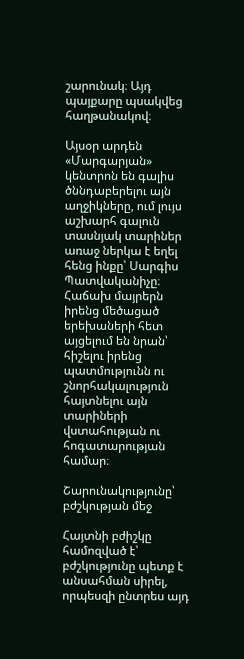շարունակ։ Այդ պայքարը պսակվեց հաղթանակով։

Այսօր արդեն «Մարգարյան» կենտրոն են գալիս ծննդաբերելու այն աղջիկները, ում լույս աշխարհ գալուն տասնյակ տարիներ առաջ ներկա է եղել հենց ինքը՝ Սարգիս Պատվականիչը։ Հաճախ մայրերն իրենց մեծացած երեխաների հետ այցելում են նրան՝ հիշելու իրենց պատմությունն ու շնորհակալություն հայտնելու այն տարիների վստահության ու հոգատարության համար։

Շարունակությունը՝ բժշկության մեջ

Հայտնի բժիշկը համոզված է՝ բժշկությունը պետք է անսահման սիրել, որպեսզի ընտրես այդ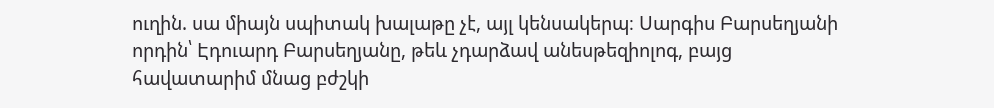ուղին. սա միայն սպիտակ խալաթը չէ, այլ կենսակերպ։ Սարգիս Բարսեղյանի որդին՝ Էդուարդ Բարսեղյանը, թեև չդարձավ անեսթեզիոլոգ, բայց հավատարիմ մնաց բժշկի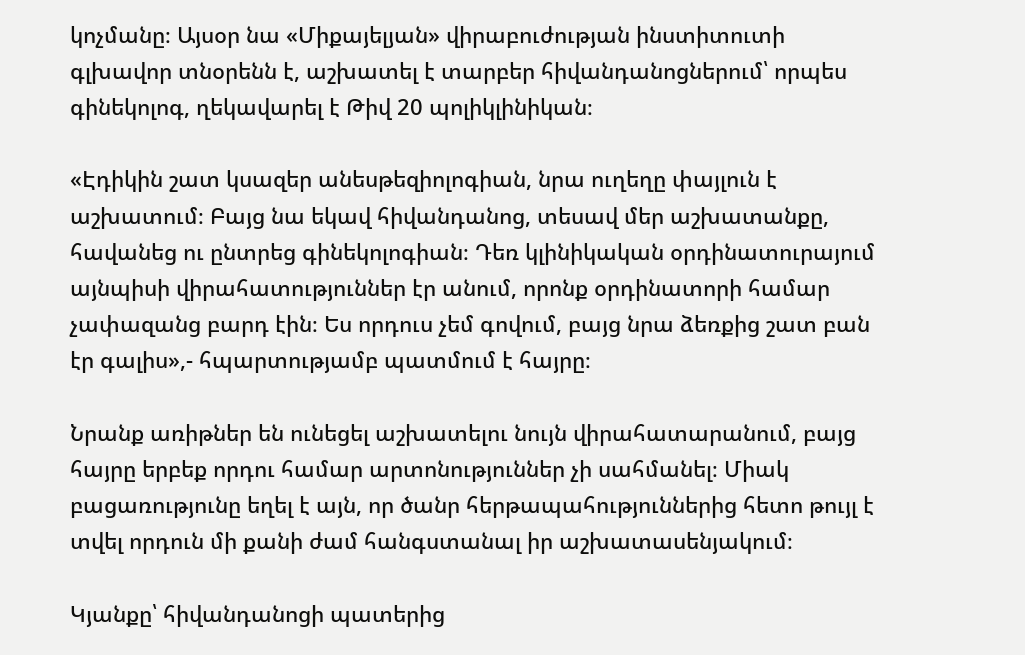կոչմանը։ Այսօր նա «Միքայելյան» վիրաբուժության ինստիտուտի գլխավոր տնօրենն է, աշխատել է տարբեր հիվանդանոցներում՝ որպես գինեկոլոգ, ղեկավարել է Թիվ 20 պոլիկլինիկան։

«Էդիկին շատ կսազեր անեսթեզիոլոգիան, նրա ուղեղը փայլուն է աշխատում։ Բայց նա եկավ հիվանդանոց, տեսավ մեր աշխատանքը, հավանեց ու ընտրեց գինեկոլոգիան։ Դեռ կլինիկական օրդինատուրայում այնպիսի վիրահատություններ էր անում, որոնք օրդինատորի համար չափազանց բարդ էին։ Ես որդուս չեմ գովում, բայց նրա ձեռքից շատ բան էր գալիս»,- հպարտությամբ պատմում է հայրը։

Նրանք առիթներ են ունեցել աշխատելու նույն վիրահատարանում, բայց հայրը երբեք որդու համար արտոնություններ չի սահմանել։ Միակ բացառությունը եղել է այն, որ ծանր հերթապահություններից հետո թույլ է տվել որդուն մի քանի ժամ հանգստանալ իր աշխատասենյակում։

Կյանքը՝ հիվանդանոցի պատերից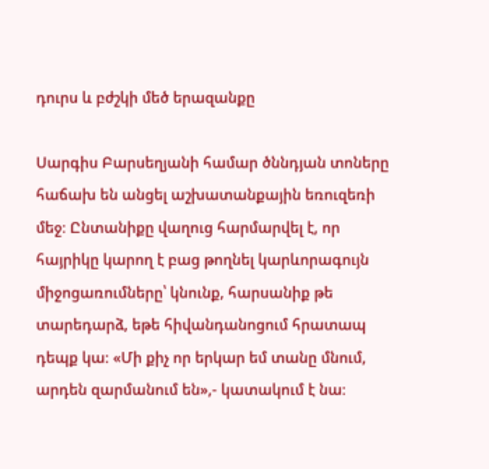դուրս և բժշկի մեծ երազանքը

Սարգիս Բարսեղյանի համար ծննդյան տոները հաճախ են անցել աշխատանքային եռուզեռի մեջ։ Ընտանիքը վաղուց հարմարվել է, որ հայրիկը կարող է բաց թողնել կարևորագույն միջոցառումները՝ կնունք, հարսանիք թե տարեդարձ, եթե հիվանդանոցում հրատապ դեպք կա։ «Մի քիչ որ երկար եմ տանը մնում, արդեն զարմանում են»,- կատակում է նա։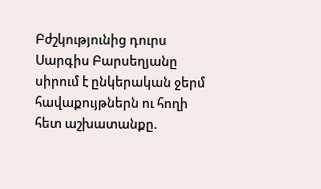Բժշկությունից դուրս Սարգիս Բարսեղյանը սիրում է ընկերական ջերմ հավաքույթներն ու հողի հետ աշխատանքը.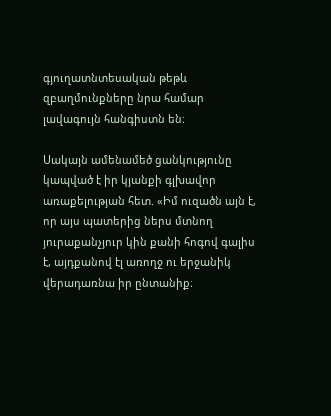գյուղատնտեսական թեթև զբաղմունքները նրա համար լավագույն հանգիստն են։

Սակայն ամենամեծ ցանկությունը կապված է իր կյանքի գլխավոր առաքելության հետ. «Իմ ուզածն այն է, որ այս պատերից ներս մտնող յուրաքանչյուր կին քանի հոգով գալիս է, այդքանով էլ առողջ ու երջանիկ վերադառնա իր ընտանիք։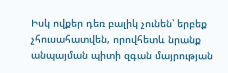Իսկ ովքեր դեռ բալիկ չունեն՝ երբեք չհուսահատվեն, որովհետև նրանք անպայման պիտի զգան մայրության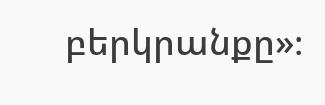բերկրանքը»։